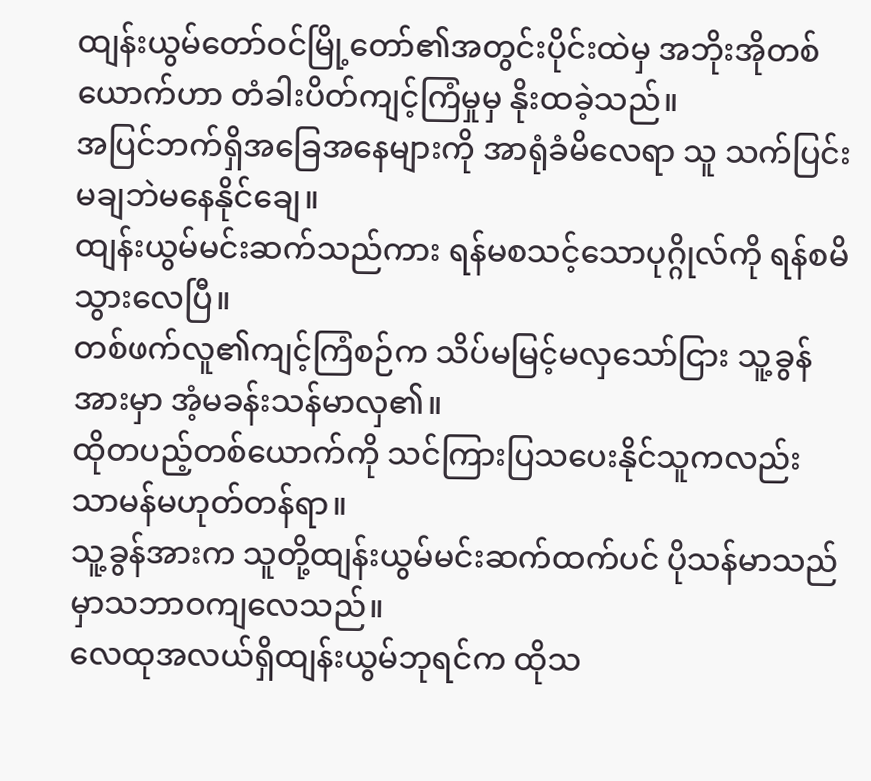ထျန်းယွမ်တော်ဝင်မြို့တော်၏အတွင်းပိုင်းထဲမှ အဘိုးအိုတစ်ယောက်ဟာ တံခါးပိတ်ကျင့်ကြံမှုမှ နိုးထခဲ့သည်။
အပြင်ဘက်ရှိအခြေအနေများကို အာရုံခံမိလေရာ သူ သက်ပြင်းမချဘဲမနေနိုင်ချေ။
ထျန်းယွမ်မင်းဆက်သည်ကား ရန်မစသင့်သောပုဂ္ဂိုလ်ကို ရန်စမိသွားလေပြီ။
တစ်ဖက်လူ၏ကျင့်ကြံစဉ်က သိပ်မမြင့်မလှသော်ငြား သူ့ခွန်အားမှာ အံ့မခန်းသန်မာလှ၏။
ထိုတပည့်တစ်ယောက်ကို သင်ကြားပြသပေးနိုင်သူကလည်း သာမန်မဟုတ်တန်ရာ။
သူ့ခွန်အားက သူတို့ထျန်းယွမ်မင်းဆက်ထက်ပင် ပိုသန်မာသည်မှာသဘာဝကျလေသည်။
လေထုအလယ်ရှိထျန်းယွမ်ဘုရင်က ထိုသ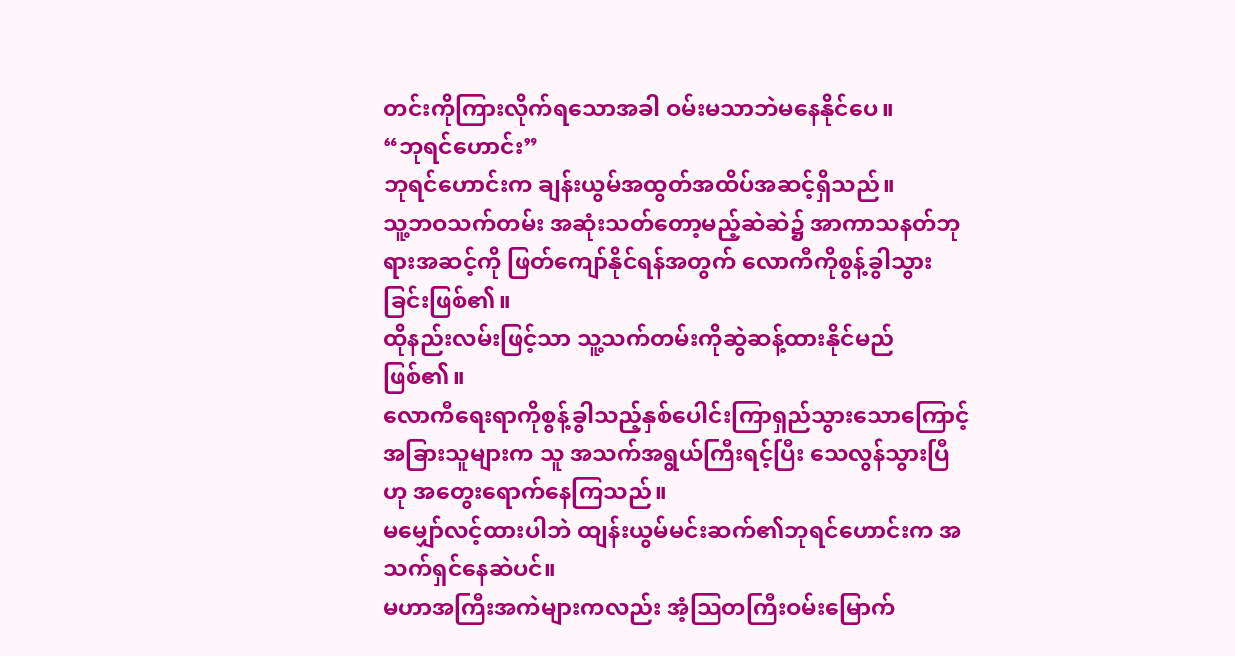တင်းကိုကြားလိုက်ရသောအခါ ဝမ်းမသာဘဲမနေနိုင်ပေ။
“ဘုရင်ဟောင်း”
ဘုရင်ဟောင်းက ချန်းယွမ်အထွတ်အထိပ်အဆင့်ရှိသည်။
သူ့ဘဝသက်တမ်း အဆုံးသတ်တော့မည့်ဆဲဆဲ၌ အာကာသနတ်ဘုရားအဆင့်ကို ဖြတ်ကျော်နိုင်ရန်အတွက် လောကီကိုစွန့်ခွါသွားခြင်းဖြစ်၏။
ထိုနည်းလမ်းဖြင့်သာ သူ့သက်တမ်းကိုဆွဲဆန့်ထားနိုင်မည်ဖြစ်၏။
လောကီရေးရာကိုစွန့်ခွါသည့်နှစ်ပေါင်းကြာရှည်သွားသောကြောင့် အခြားသူများက သူ အသက်အရွယ်ကြီးရင့်ပြီး သေလွန်သွားပြီဟု အတွေးရောက်နေကြသည်။
မမျှော်လင့်ထားပါဘဲ ထျန်းယွမ်မင်းဆက်၏ဘုရင်ဟောင်းက အသက်ရှင်နေဆဲပင်။
မဟာအကြီးအကဲများကလည်း အံ့သြတကြီးဝမ်းမြောက်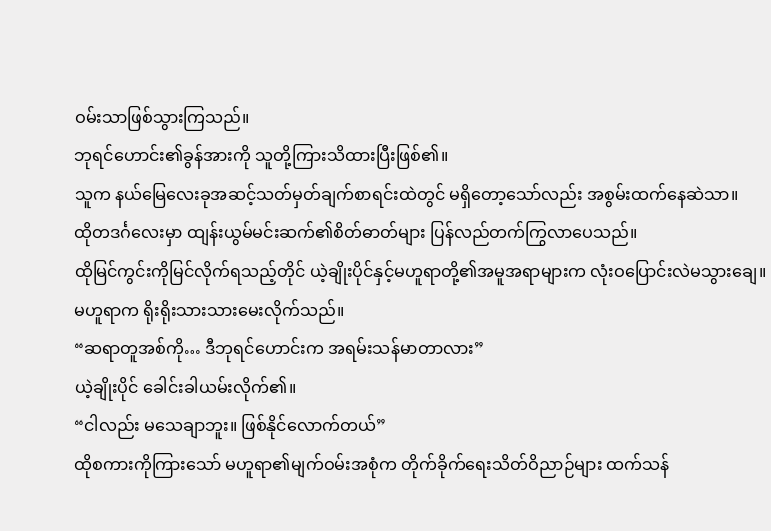ဝမ်းသာဖြစ်သွားကြသည်။
ဘုရင်ဟောင်း၏ခွန်အားကို သူတို့ကြားသိထားပြီးဖြစ်၏။
သူက နယ်မြေလေးခုအဆင့်သတ်မှတ်ချက်စာရင်းထဲတွင် မရှိတော့သော်လည်း အစွမ်းထက်နေဆဲသာ။
ထိုတဒင်္ဂလေးမှာ ထျန်းယွမ်မင်းဆက်၏စိတ်ဓာတ်များ ပြန်လည်တက်ကြွလာပေသည်။
ထိုမြင်ကွင်းကိုမြင်လိုက်ရသည့်တိုင် ယဲ့ချိုးပိုင်နှင့်မဟူရာတို့၏အမူအရာများက လုံးဝပြောင်းလဲမသွားချေ။
မဟူရာက ရိုးရိုးသားသားမေးလိုက်သည်။
“ဆရာတူအစ်ကို… ဒီဘုရင်ဟောင်းက အရမ်းသန်မာတာလား”
ယဲ့ချိုးပိုင် ခေါင်းခါယမ်းလိုက်၏။
“ငါလည်း မသေချာဘူး။ ဖြစ်နိုင်လောက်တယ်”
ထိုစကားကိုကြားသော် မဟူရာ၏မျက်ဝမ်းအစုံက တိုက်ခိုက်ရေးသိတ်ဝိညာဉ်များ ထက်သန်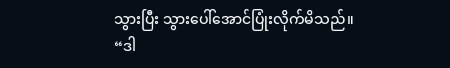သွားပြီး သွားပေါ်အောင်ပြုံးလိုက်မိသည်။
“ဒါ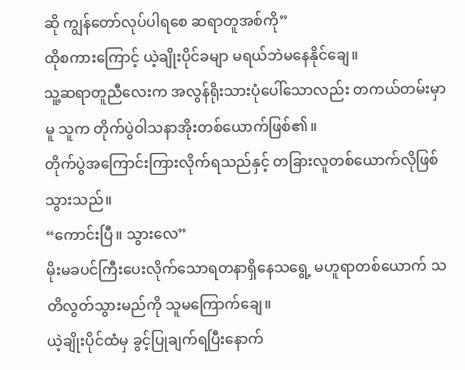ဆို ကျွန်တော်လုပ်ပါရစေ ဆရာတူအစ်ကို”
ထိုစကားကြောင့် ယဲ့ချိုးပိုင်ခမျာ မရယ်ဘဲမနေနိုင်ချေ။
သူ့ဆရာတူညီလေးက အလွန်ရိုးသားပုံပေါ်သောလည်း တကယ်တမ်းမှာမူ သူက တိုက်ပွဲဝါသနာအိုးတစ်ယောက်ဖြစ်၏။
တိုက်ပွဲအကြောင်းကြားလိုက်ရသည်နှင့် တခြားလူတစ်ယောက်လိုဖြစ်သွားသည်။
“ကောင်းပြီ။ သွားလေ”
မိုးမခပင်ကြီးပေးလိုက်သောရတနာရှိနေသရွေ့ မဟူရာတစ်ယောက် သတိလွတ်သွားမည်ကို သူမကြောက်ချေ။
ယဲ့ချိုးပိုင်ထံမှ ခွင့်ပြုချက်ရပြီးနောက်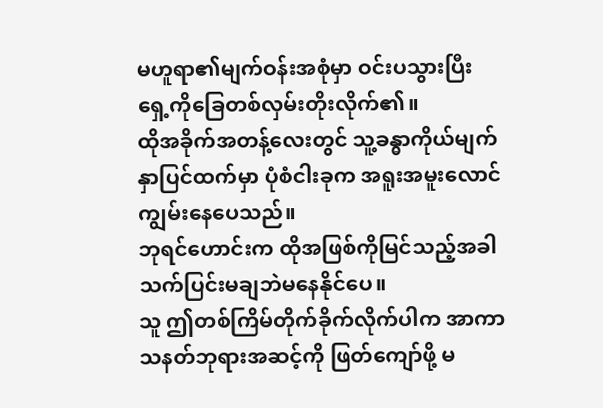မဟူရာ၏မျက်ဝန်းအစုံမှာ ဝင်းပသွားပြီး ရှေ့ကိုခြေတစ်လှမ်းတိုးလိုက်၏။
ထိုအခိုက်အတန့်လေးတွင် သူ့ခန္ဓာကိုယ်မျက်နှာပြင်ထက်မှာ ပုံစံငါးခုက အရူးအမူးလောင်ကျွမ်းနေပေသည်။
ဘုရင်ဟောင်းက ထိုအဖြစ်ကိုမြင်သည့်အခါ သက်ပြင်းမချဘဲမနေနိုင်ပေ။
သူ ဤတစ်ကြိမ်တိုက်ခိုက်လိုက်ပါက အာကာသနတ်ဘုရားအဆင့်ကို ဖြတ်ကျော်ဖို့ မ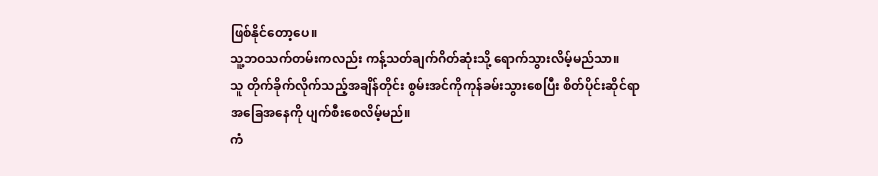ဖြစ်နိုင်တော့ပေ။
သူ့ဘဝသက်တမ်းကလည်း ကန့်သတ်ချက်ဂိတ်ဆုံးသို့ ရောက်သွားလိမ့်မည်သာ။
သူ တိုက်ခိုက်လိုက်သည့်အချိန်တိုင်း စွမ်းအင်ကိုကုန်ခမ်းသွားစေပြီး စိတ်ပိုင်းဆိုင်ရာအခြေအနေကို ပျက်စီးစေလိမ့်မည်။
ကံ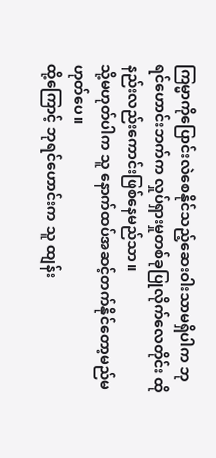ကြမ္မာကိုပြောင်းလဲစေနိုင်သည့်ဆေးဝါးသာမရှိပါက ဘုရင်ဟောင်းဘက်က လှုပ်ရှားမှုတစ်ခုပြုလိုက်လေတိုင်း ထိုနည်းလည်းကောင်းဖြစ်နေမည်သာ။
သို့မဟုတ်ပါက သူ နောက်ထပ်အဆင့်တက်နိုင်တော့မည်မဟုတ်ပေ။
ထို့ကြောင့် ဘုရင်ဟောင်းက သူ ထျန်း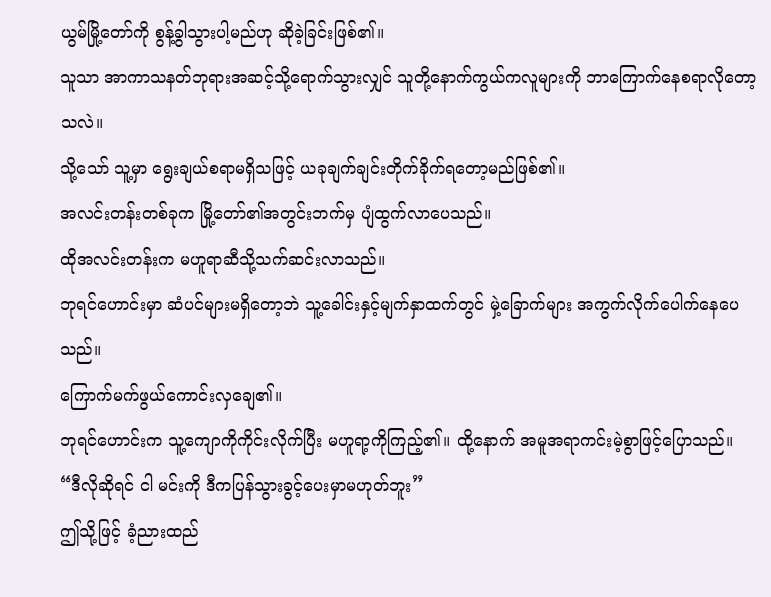ယွမ်မြို့တော်ကို စွန့်ခွါသွားပါ့မည်ဟု ဆိုခဲ့ခြင်းဖြစ်၏။
သူသာ အာကာသနတ်ဘုရားအဆင့်သို့ရောက်သွားလျှင် သူတို့နောက်ကွယ်ကလူများကို ဘာကြောက်နေစရာလိုတော့သလဲ။
သို့သော် သူ့မှာ ရွေးချယ်စရာမရှိသဖြင့် ယခုချက်ချင်းတိုက်ခိုက်ရတော့မည်ဖြစ်၏။
အလင်းတန်းတစ်ခုက မြို့တော်၏အတွင်းဘက်မှ ပျံထွက်လာပေသည်။
ထိုအလင်းတန်းက မဟူရာဆီသို့သက်ဆင်းလာသည်။
ဘုရင်ဟောင်းမှာ ဆံပင်များမရှိတော့ဘဲ သူ့ခေါင်းနှင့်မျက်နှာထက်တွင် မှဲ့ခြောက်များ အကွက်လိုက်ပေါက်နေပေသည်။
ကြောက်မက်ဖွယ်ကောင်းလှချေ၏။
ဘုရင်ဟောင်းက သူ့ကျောကိုကိုင်းလိုက်ပြီး မဟူရာ့ကိုကြည့်၏။ ထို့နောက် အမူအရာကင်းမဲ့စွာဖြင့်ပြောသည်။
“ဒီလိုဆိုရင် ငါ မင်းကို ဒီကပြန်သွားခွင့်ပေးမှာမဟုတ်ဘူး”
ဤသို့ဖြင့် ခံ့ညားထည်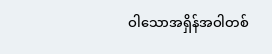ဝါသောအရှိန်အဝါတစ်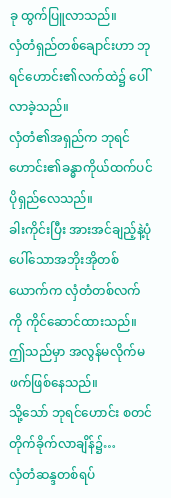ခု ထွက်ပြူလာသည်။
လှံတံရှည်တစ်ချောင်းဟာ ဘုရင်ဟောင်း၏လက်ထဲ၌ ပေါ်လာခဲ့သည်။
လှံတံ၏အရှည်က ဘုရင်ဟောင်း၏ခန္ဓာကိုယ်ထက်ပင် ပိုရှည်လေသည်။
ခါးကိုင်းပြီး အားအင်ချည့်နဲ့ပုံပေါ်သောအဘိုးအိုတစ်ယောက်က လှံတံတစ်လက်ကို ကိုင်ဆောင်ထားသည်။
ဤသည်မှာ အလွန်မလိုက်မဖက်ဖြစ်နေသည်။
သို့သော် ဘုရင်ဟောင်း စတင်တိုက်ခိုက်လာချိန်၌…
လှံတံဆန္ဒတစ်ရပ်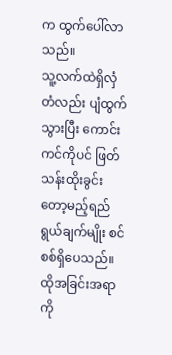က ထွက်ပေါ်လာသည်။
သူ့လက်ထဲရှိလှံတံလည်း ပျံထွက်သွားပြီး ကောင်းကင်ကိုပင် ဖြတ်သန်းထိုးခွင်းတော့မည့်ရည်ရွယ်ချက်မျိုး စင်စစ်ရှိပေသည်။
ထိုအခြင်းအရာကို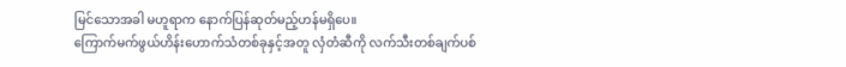မြင်သောအခါ မဟူရာက နောက်ပြန်ဆုတ်မည့်ဟန်မရှိပေ။
ကြောက်မက်ဖွယ်ဟိန်းဟောက်သံတစ်ခုနှင့်အတူ လှံတံဆီကို လက်သီးတစ်ချက်ပစ်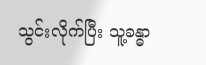သွင်းလိုက်ပြီး သူ့ခန္ဓာ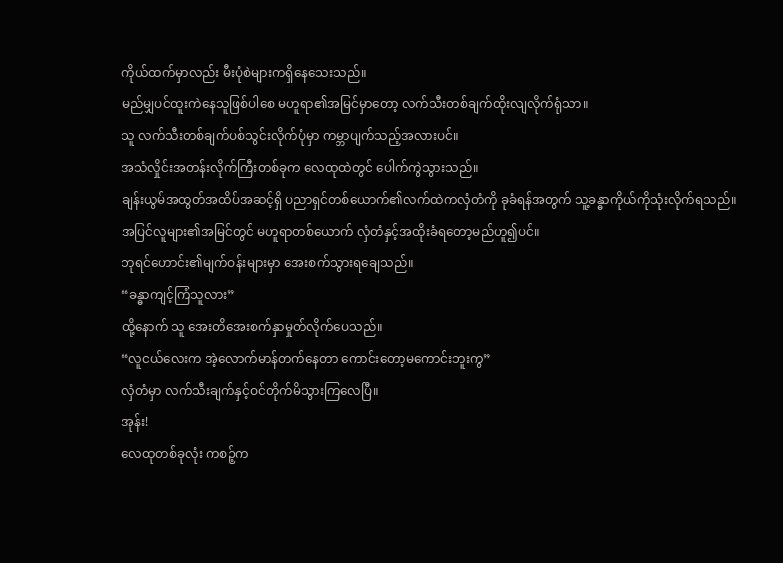ကိုယ်ထက်မှာလည်း မီးပုံစဲများကရှိနေသေးသည်။
မည်မျှပင်ထူးကဲနေသူဖြစ်ပါစေ မဟူရာ၏အမြင်မှာတော့ လက်သီးတစ်ချက်ထိုးလျလိုက်ရုံသာ။
သူ လက်သီးတစ်ချက်ပစ်သွင်းလိုက်ပုံမှာ ကမ္ဘာပျက်သည့်အလားပင်။
အသံလှိုင်းအတန်းလိုက်ကြီးတစ်ခုက လေထုထဲတွင် ပေါက်ကွဲသွားသည်။
ချန်းယွမ်အထွတ်အထိပ်အဆင့်ရှိ ပညာရှင်တစ်ယောက်၏လက်ထဲကလှံတံကို ခုခံရန်အတွက် သူ့ခန္ဓာကိုယ်ကိုသုံးလိုက်ရသည်။
အပြင်လူများ၏အမြင်တွင် မဟူရာတစ်ယောက် လှံတံနှင့်အထိုးခံရတော့မည်ဟူ၍ပင်။
ဘုရင်ဟောင်း၏မျက်ဝန်းများမှာ အေးစက်သွားရချေသည်။
“ခန္ဓာကျင့်ကြံသူလား”
ထို့နောက် သူ အေးတိအေးစက်နှာမှုတ်လိုက်ပေသည်။
“လူငယ်လေးက အဲ့လောက်မာန်တက်နေတာ ကောင်းတော့မကောင်းဘူးကွ”
လှံတံမှာ လက်သီးချက်နှင့်ဝင်တိုက်မိသွားကြလေပြီ။
အုန်း!
လေထုတစ်ခုလုံး ကစဉ့်က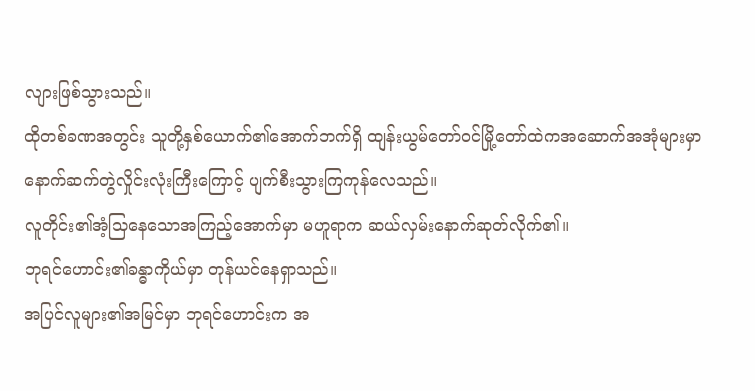လျားဖြစ်သွားသည်။
ထိုတစ်ခဏအတွင်း သူတို့နှစ်ယောက်၏အောက်ဘက်ရှိ ထျန်းယွမ်တော်ဝင်မြို့တော်ထဲကအဆောက်အအုံများမှာ နောက်ဆက်တွဲလှိုင်းလုံးကြီးကြောင့် ပျက်စီးသွားကြကုန်လေသည်။
လူတိုင်း၏အံ့သြနေသောအကြည့်အောက်မှာ မဟူရာက ဆယ်လှမ်းနောက်ဆုတ်လိုက်၏။
ဘုရင်ဟောင်း၏ခန္ဓာကိုယ်မှာ တုန်ယင်နေရှာသည်။
အပြင်လူများ၏အမြင်မှာ ဘုရင်ဟောင်းက အ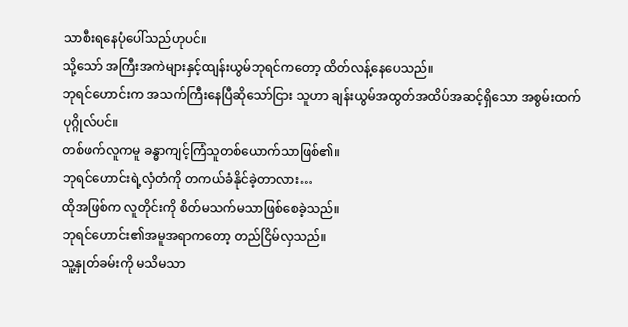သာစီးရနေပုံပေါ်သည်ဟုပင်။
သို့သော် အကြီးအကဲများနှင့်ထျန်းယွမ်ဘုရင်ကတော့ ထိတ်လန့်နေပေသည်။
ဘုရင်ဟောင်းက အသက်ကြီးနေပြီဆိုသော်ငြား သူဟာ ချန်းယွမ်အထွတ်အထိပ်အဆင့်ရှိသော အစွမ်းထက်ပုဂ္ဂိုလ်ပင်။
တစ်ဖက်လူကမူ ခန္ဓာကျင့်ကြံသူတစ်ယောက်သာဖြစ်၏။
ဘုရင်ဟောင်းရဲ့လှံတံကို တကယ်ခံနိုင်ခဲ့တာလား…
ထိုအဖြစ်က လူတိုင်းကို စိတ်မသက်မသာဖြစ်စေခဲ့သည်။
ဘုရင်ဟောင်း၏အမူအရာကတော့ တည်ငြိမ်လှသည်။
သူ့နှုတ်ခမ်းကို မသိမသာ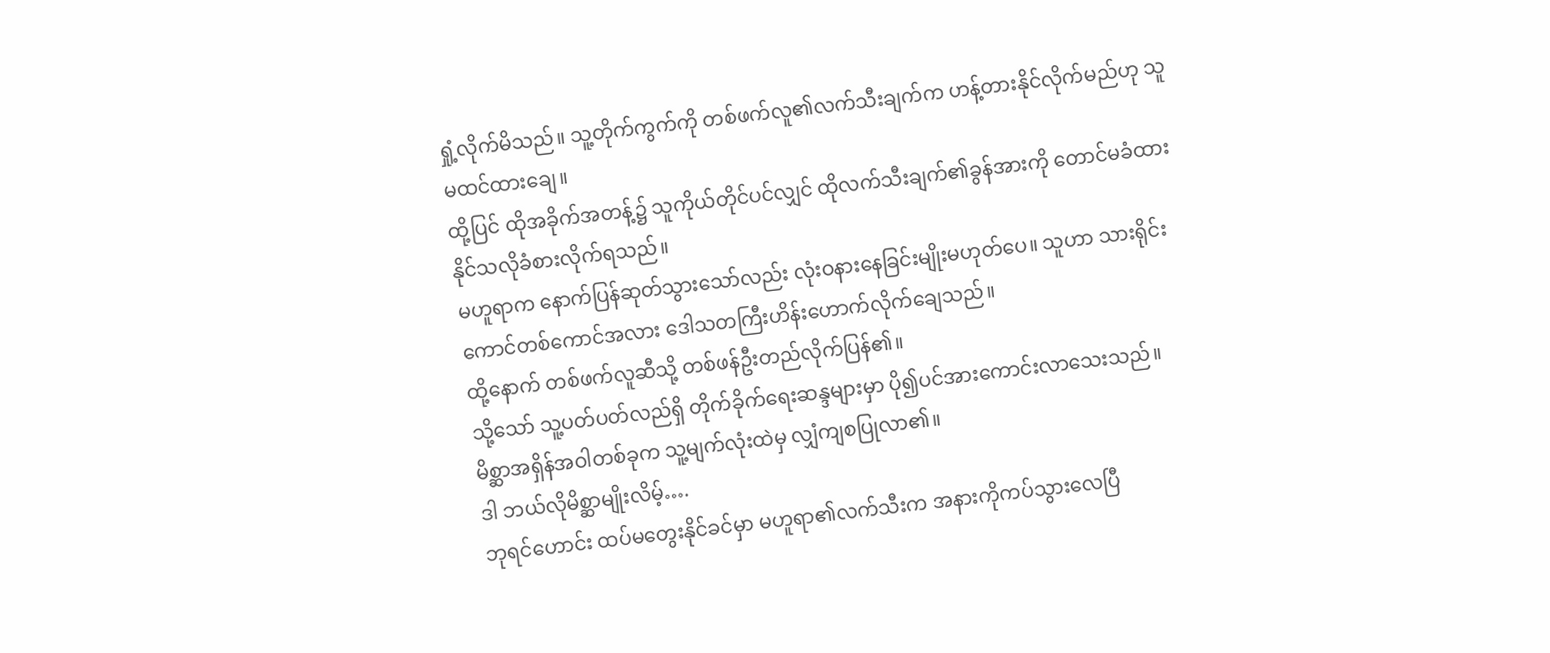ရှုံ့လိုက်မိသည်။ သူ့တိုက်ကွက်ကို တစ်ဖက်လူ၏လက်သီးချက်က ဟန့်တားနိုင်လိုက်မည်ဟု သူမထင်ထားချေ။
ထို့ပြင် ထိုအခိုက်အတန့်၌ သူကိုယ်တိုင်ပင်လျှင် ထိုလက်သီးချက်၏ခွန်အားကို တောင်မခံထားနိုင်သလိုခံစားလိုက်ရသည်။
မဟူရာက နောက်ပြန်ဆုတ်သွားသော်လည်း လုံးဝနားနေခြင်းမျိုးမဟုတ်ပေ။ သူဟာ သားရိုင်းကောင်တစ်ကောင်အလား ဒေါသတကြီးဟိန်းဟောက်လိုက်ချေသည်။
ထို့နောက် တစ်ဖက်လူဆီသို့ တစ်ဖန်ဦးတည်လိုက်ပြန်၏။
သို့သော် သူ့ပတ်ပတ်လည်ရှိ တိုက်ခိုက်ရေးဆန္ဒများမှာ ပို၍ပင်အားကောင်းလာသေးသည်။
မိစ္ဆာအရှိန်အဝါတစ်ခုက သူ့မျက်လုံးထဲမှ လျှံကျစပြုလာ၏။
ဒါ ဘယ်လိုမိစ္ဆာမျိုးလိမ့်….
ဘုရင်ဟောင်း ထပ်မတွေးနိုင်ခင်မှာ မဟူရာ၏လက်သီးက အနားကိုကပ်သွားလေပြီ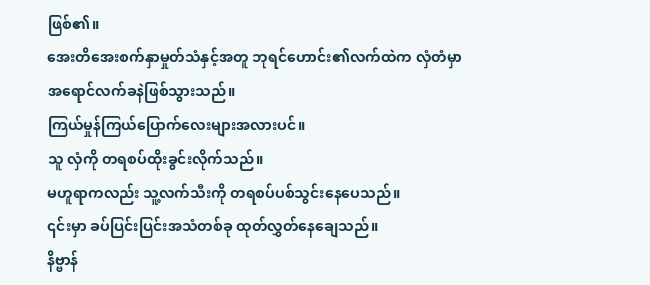ဖြစ်၏။
အေးတိအေးစက်နှာမှုတ်သံနှင့်အတူ ဘုရင်ဟောင်း၏လက်ထဲက လှံတံမှာ အရောင်လက်ခနဲဖြစ်သွားသည်။
ကြယ်မှုန်ကြယ်ပြောက်လေးများအလားပင်။
သူ လှံကို တရစပ်ထိုးခွင်းလိုက်သည်။
မဟူရာကလည်း သူ့လက်သီးကို တရစပ်ပစ်သွင်းနေပေသည်။
၎င်းမှာ ခပ်ပြင်းပြင်းအသံတစ်ခု ထုတ်လွှတ်နေချေသည်။
နိဗ္ဗာန်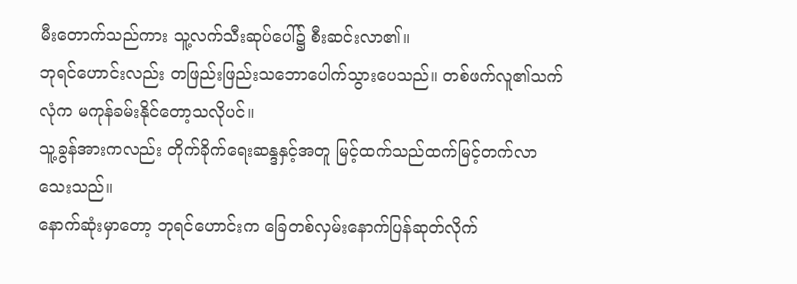မီးတောက်သည်ကား သူ့လက်သီးဆုပ်ပေါ်၌ စီးဆင်းလာ၏။
ဘုရင်ဟောင်းလည်း တဖြည်းဖြည်းသဘောပေါက်သွားပေသည်။ တစ်ဖက်လူ၏သက်လုံက မကုန်ခမ်းနိုင်တော့သလိုပင်။
သူ့ခွန်အားကလည်း တိုက်ခိုက်ရေးဆန္ဒနှင့်အတူ မြင့်ထက်သည်ထက်မြင့်တက်လာသေးသည်။
နောက်ဆုံးမှာတော့ ဘုရင်ဟောင်းက ခြေတစ်လှမ်းနောက်ပြန်ဆုတ်လိုက်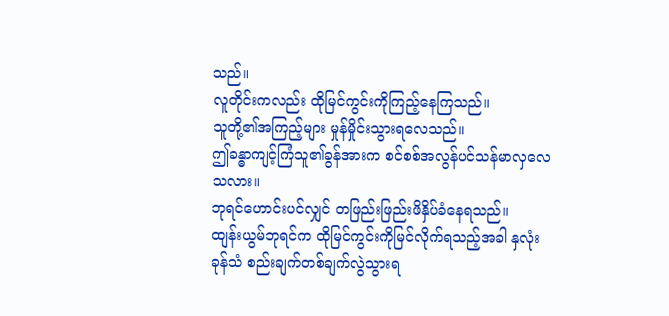သည်။
လူတိုင်းကလည်း ထိုမြင်ကွင်းကိုကြည့်နေကြသည်။
သူတို့၏အကြည့်များ မှုန်မှိုင်းသွားရလေသည်။
ဤခန္ဓာကျင့်ကြံသူ၏ခွန်အားက စင်စစ်အလွန်ပင်သန်မာလှလေသလား။
ဘုရင်ဟောင်းပင်လျှင် တဖြည်းဖြည်းဖိနှိပ်ခံနေရသည်။
ထျန်းယွမ်ဘုရင်က ထိုမြင်ကွင်းကိုမြင်လိုက်ရသည့်အခါ နှလုံးခုန်သံ စည်းချက်တစ်ချက်လွဲသွားရ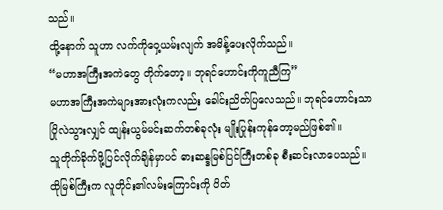သည်။
ထို့နောက် သူဟာ လက်ကိုဝှေ့ယမ်းလျက် အမိန့်ပေးလိုက်သည်။
“မဟာအကြီးအကဲတွေ တိုက်တော့။ ဘုရင်ဟောင်းကိုကူညီကြ”
မဟာအကြီးအကဲများအားလုံးကလည်း ခေါင်းညိတ်ပြလေသည်။ ဘုရင်ဟောင်းသာ ပြိုလဲသွားလျှင် ထျန်းယွမ်မင်းဆက်တစ်ခုလုံး မျိုးပြုန်းကုန်တော့မည်ဖြစ်၏။
သူတိုက်ခိုက်ဖို့ပြင်လိုက်ချိန်မှာပင် ဓားဆန္ဒမြစ်ပြင်ကြီးတစ်ခု စီးဆင်းလာပေသည်။
ထိုမြစ်ကြီးက လူတိုင်း၏လမ်းကြောင်းကို ပိတ်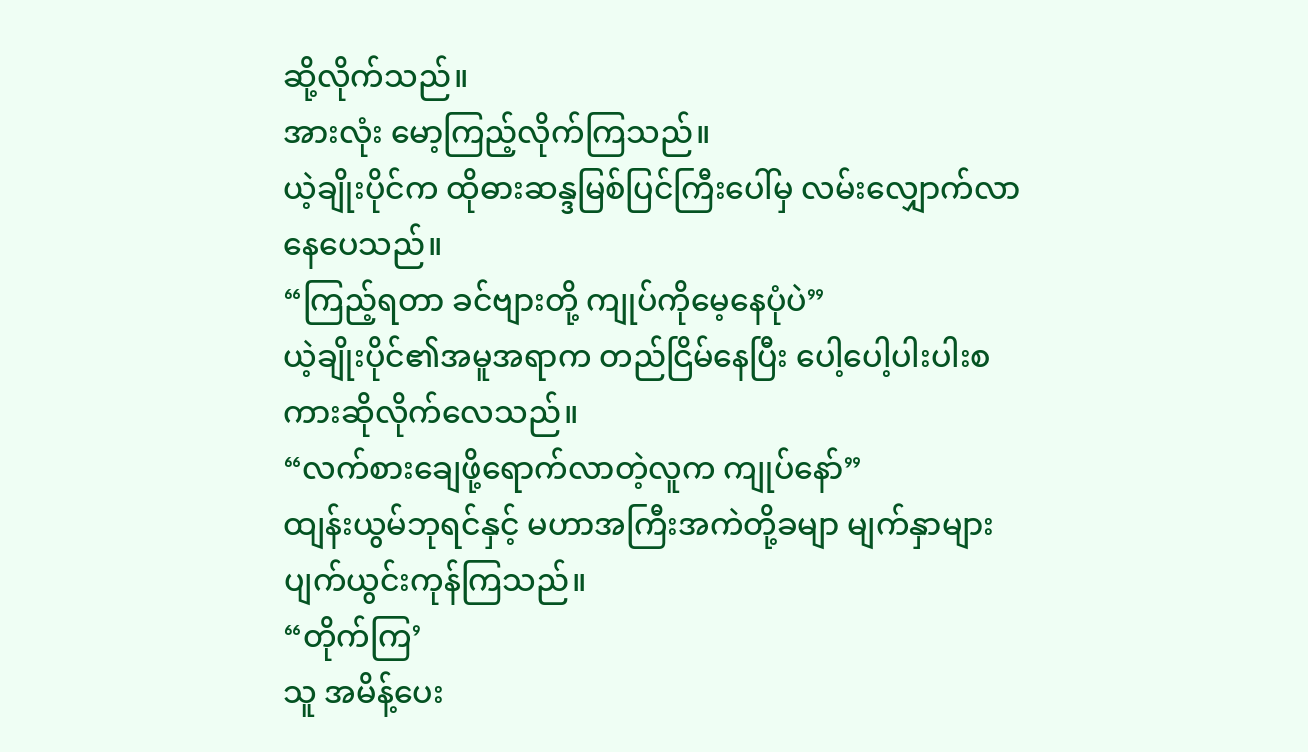ဆို့လိုက်သည်။
အားလုံး မော့ကြည့်လိုက်ကြသည်။
ယဲ့ချိုးပိုင်က ထိုဓားဆန္ဒမြစ်ပြင်ကြီးပေါ်မှ လမ်းလျှောက်လာနေပေသည်။
“ကြည့်ရတာ ခင်ဗျားတို့ ကျုပ်ကိုမေ့နေပုံပဲ”
ယဲ့ချိုးပိုင်၏အမူအရာက တည်ငြိမ်နေပြီး ပေါ့ပေါ့ပါးပါးစကားဆိုလိုက်လေသည်။
“လက်စားချေဖို့ရောက်လာတဲ့လူက ကျုပ်နော်”
ထျန်းယွမ်ဘုရင်နှင့် မဟာအကြီးအကဲတို့ခမျာ မျက်နှာများပျက်ယွင်းကုန်ကြသည်။
“တိုက်ကြ’
သူ အမိန့်ပေး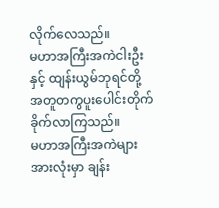လိုက်လေသည်။
မဟာအကြီးအကဲငါးဦးနှင့် ထျန်းယွမ်ဘုရင်တို့ အတူတကွပူးပေါင်းတိုက်ခိုက်လာကြသည်။
မဟာအကြီးအကဲများအားလုံးမှာ ချန်း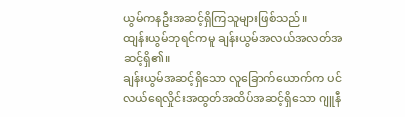ယွမ်ကနဦးအဆင့်ရှိကြသူများဖြစ်သည်။
ထျန်းယွမ်ဘုရင်ကမူ ချန်းယွမ်အလယ်အလတ်အဆင့်ရှိ၏။
ချန်းယွမ်အဆင့်ရှိသော လူခြောက်ယောက်က ပင်လယ်ရေလှိုင်းအထွတ်အထိပ်အဆင့်ရှိသော ဂျူနီ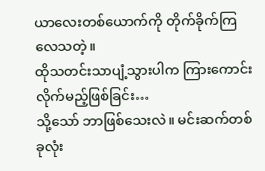ယာလေးတစ်ယောက်ကို တိုက်ခိုက်ကြလေသတဲ့။
ထိုသတင်းသာပျံ့သွားပါက ကြားကောင်းလိုက်မည့်ဖြစ်ခြင်း…
သို့သော် ဘာဖြစ်သေးလဲ။ မင်းဆက်တစ်ခုလုံး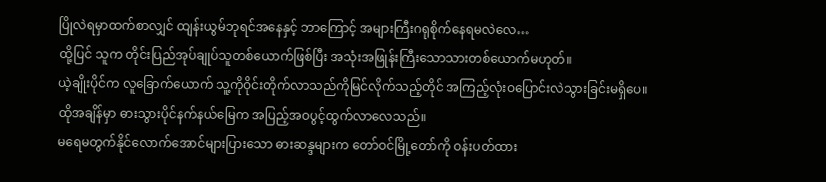ပြိုလဲရမှာထက်စာလျှင် ထျန်းယွမ်ဘုရင်အနေနှင့် ဘာကြောင့် အများကြီးဂရုစိုက်နေရမလဲလေ…
ထို့ပြင် သူက တိုင်းပြည်အုပ်ချုပ်သူတစ်ယောက်ဖြစ်ပြီး အသုံးအဖြုန်းကြီးသောသားတစ်ယောက်မဟုတ်။
ယဲ့ချိုးပိုင်က လူခြောက်ယောက် သူ့ကိုဝိုင်းတိုက်လာသည်ကိုမြင်လိုက်သည့်တိုင် အကြည့်လုံးဝပြောင်းလဲသွားခြင်းမရှိပေ။
ထိုအချိန်မှာ ဓားသွားပိုင်နက်နယ်မြေက အပြည့်အဝပွင့်ထွက်လာလေသည်။
မရေမတွက်နိုင်လောက်အောင်များပြားသော ဓားဆန္ဒများက တော်ဝင်မြို့တော်ကို ဝန်းပတ်ထား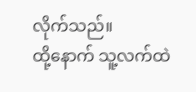လိုက်သည်။
ထို့နောက် သူ့လက်ထဲ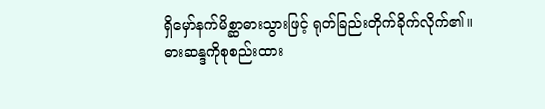ရှိမှော်နက်မိစ္ဆာဓားသွားဖြင့် ရုတ်ခြည်းတိုက်ခိုက်လိုက်၏။
ဓားဆန္ဒကိုစုစည်းထား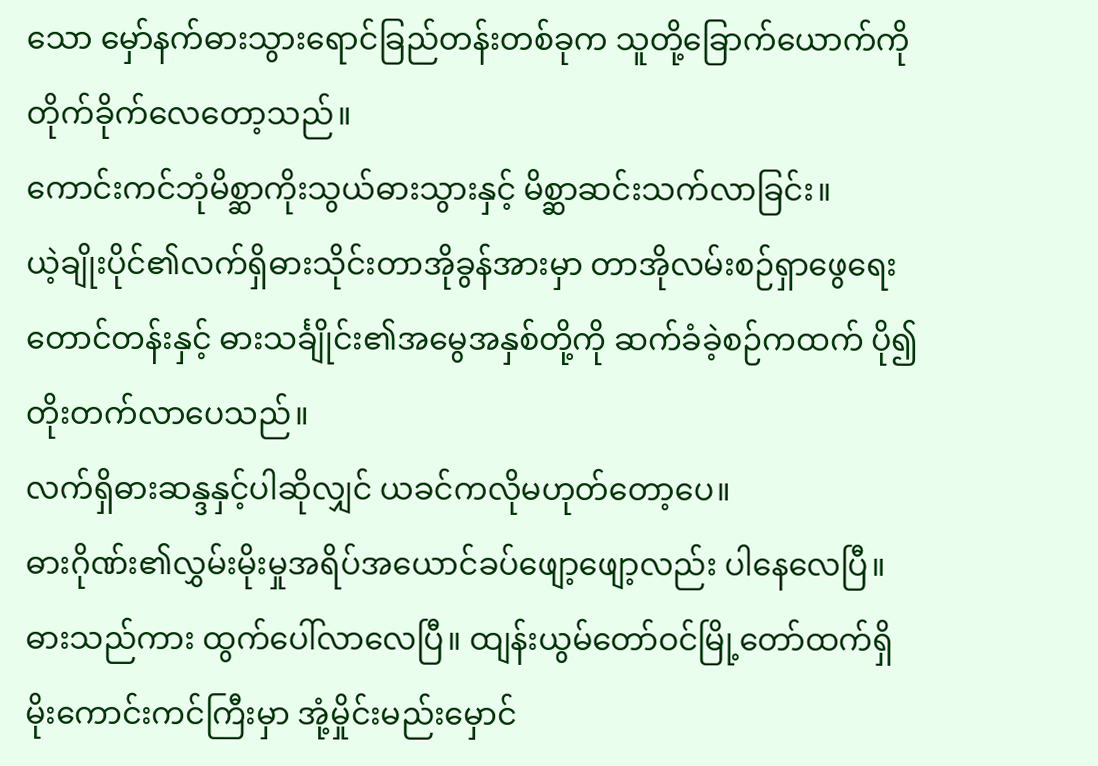သော မှော်နက်ဓားသွားရောင်ခြည်တန်းတစ်ခုက သူတို့ခြောက်ယောက်ကို တိုက်ခိုက်လေတော့သည်။
ကောင်းကင်ဘုံမိစ္ဆာကိုးသွယ်ဓားသွားနှင့် မိစ္ဆာဆင်းသက်လာခြင်း။
ယဲ့ချိုးပိုင်၏လက်ရှိဓားသိုင်းတာအိုခွန်အားမှာ တာအိုလမ်းစဉ်ရှာဖွေရေးတောင်တန်းနှင့် ဓားသင်္ချိုင်း၏အမွေအနှစ်တို့ကို ဆက်ခံခဲ့စဉ်ကထက် ပို၍တိုးတက်လာပေသည်။
လက်ရှိဓားဆန္ဒနှင့်ပါဆိုလျှင် ယခင်ကလိုမဟုတ်တော့ပေ။
ဓားဂိုဏ်း၏လွှမ်းမိုးမှုအရိပ်အယောင်ခပ်ဖျော့ဖျော့လည်း ပါနေလေပြီ။
ဓားသည်ကား ထွက်ပေါ်လာလေပြီ။ ထျန်းယွမ်တော်ဝင်မြို့တော်ထက်ရှိ မိုးကောင်းကင်ကြီးမှာ အုံ့မှိုင်းမည်းမှောင်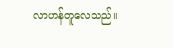လာဟန်တူလေသည်။